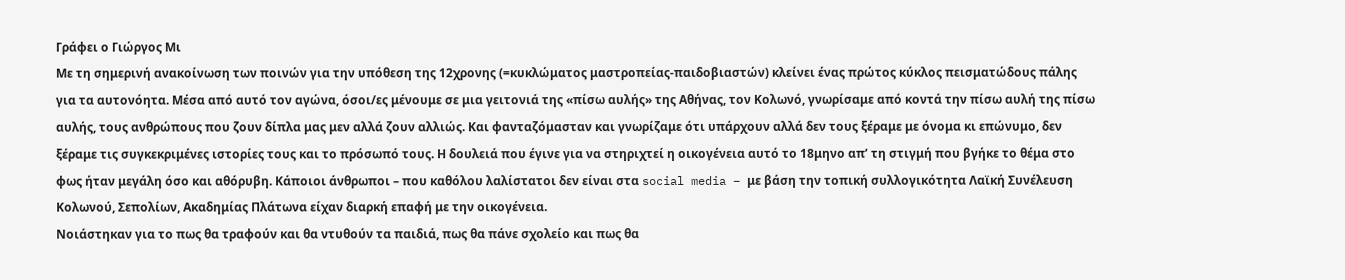Γράφει ο Γιώργος Μι
Με τη σημερινή ανακοίνωση των ποινών για την υπόθεση της 12χρονης (=κυκλώματος μαστροπείας-παιδοβιαστών) κλείνει ένας πρώτος κύκλος πεισματώδους πάλης για τα αυτονόητα. Μέσα από αυτό τον αγώνα, όσοι/ες μένουμε σε μια γειτονιά της «πίσω αυλής» της Αθήνας, τον Κολωνό, γνωρίσαμε από κοντά την πίσω αυλή της πίσω αυλής, τους ανθρώπους που ζουν δίπλα μας μεν αλλά ζουν αλλιώς. Και φανταζόμασταν και γνωρίζαμε ότι υπάρχουν αλλά δεν τους ξέραμε με όνομα κι επώνυμο, δεν ξέραμε τις συγκεκριμένες ιστορίες τους και το πρόσωπό τους. Η δουλειά που έγινε για να στηριχτεί η οικογένεια αυτό το 18μηνο απ’ τη στιγμή που βγήκε το θέμα στο φως ήταν μεγάλη όσο και αθόρυβη. Κάποιοι άνθρωποι – που καθόλου λαλίστατοι δεν είναι στα social media – με βάση την τοπική συλλογικότητα Λαϊκή Συνέλευση Κολωνού, Σεπολίων, Ακαδημίας Πλάτωνα είχαν διαρκή επαφή με την οικογένεια.
Νοιάστηκαν για το πως θα τραφούν και θα ντυθούν τα παιδιά, πως θα πάνε σχολείο και πως θα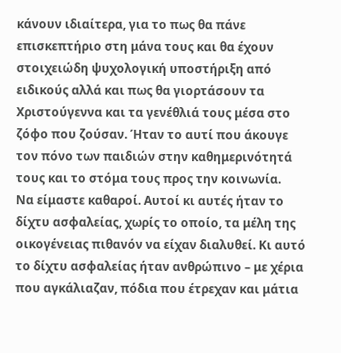κάνουν ιδιαίτερα, για το πως θα πάνε επισκεπτήριο στη μάνα τους και θα έχουν στοιχειώδη ψυχολογική υποστήριξη από ειδικούς αλλά και πως θα γιορτάσουν τα Χριστούγεννα και τα γενέθλιά τους μέσα στο ζόφο που ζούσαν. Ήταν το αυτί που άκουγε τον πόνο των παιδιών στην καθημερινότητά τους και το στόμα τους προς την κοινωνία.
Να είμαστε καθαροί. Αυτοί κι αυτές ήταν το δίχτυ ασφαλείας, χωρίς το οποίο, τα μέλη της οικογένειας πιθανόν να είχαν διαλυθεί. Κι αυτό το δίχτυ ασφαλείας ήταν ανθρώπινο – με χέρια που αγκάλιαζαν, πόδια που έτρεχαν και μάτια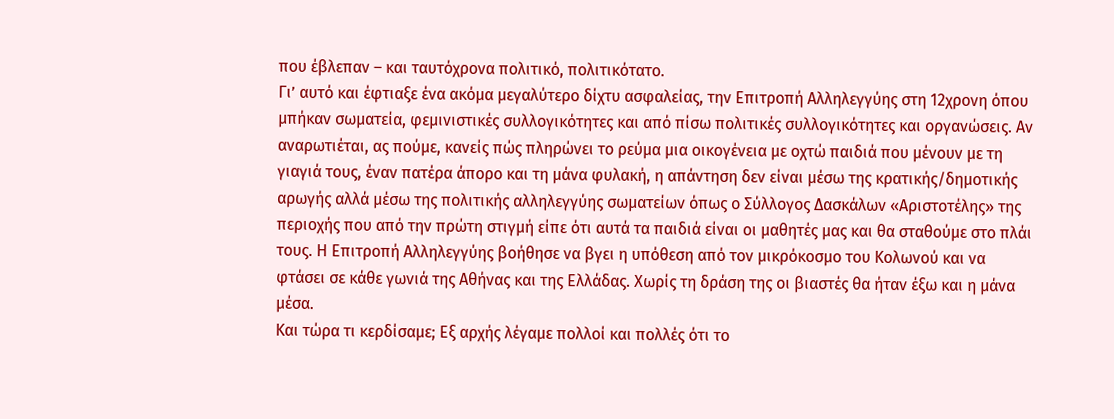που έβλεπαν – και ταυτόχρονα πολιτικό, πολιτικότατο.
Γι’ αυτό και έφτιαξε ένα ακόμα μεγαλύτερο δίχτυ ασφαλείας, την Επιτροπή Αλληλεγγύης στη 12χρονη όπου μπήκαν σωματεία, φεμινιστικές συλλογικότητες και από πίσω πολιτικές συλλογικότητες και οργανώσεις. Αν αναρωτιέται, ας πούμε, κανείς πώς πληρώνει το ρεύμα μια οικογένεια με οχτώ παιδιά που μένουν με τη γιαγιά τους, έναν πατέρα άπορο και τη μάνα φυλακή, η απάντηση δεν είναι μέσω της κρατικής/δημοτικής αρωγής αλλά μέσω της πολιτικής αλληλεγγύης σωματείων όπως ο Σύλλογος Δασκάλων «Αριστοτέλης» της περιοχής που από την πρώτη στιγμή είπε ότι αυτά τα παιδιά είναι οι μαθητές μας και θα σταθούμε στο πλάι τους. Η Επιτροπή Αλληλεγγύης βοήθησε να βγει η υπόθεση από τον μικρόκοσμο του Κολωνού και να φτάσει σε κάθε γωνιά της Αθήνας και της Ελλάδας. Χωρίς τη δράση της οι βιαστές θα ήταν έξω και η μάνα μέσα.
Και τώρα τι κερδίσαμε; Εξ αρχής λέγαμε πολλοί και πολλές ότι το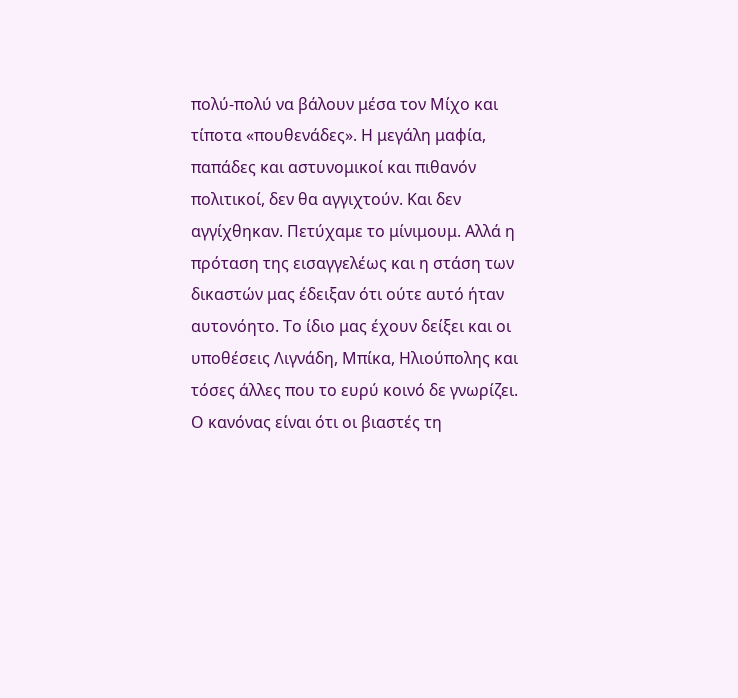πολύ-πολύ να βάλουν μέσα τον Μίχο και τίποτα «πουθενάδες». Η μεγάλη μαφία, παπάδες και αστυνομικοί και πιθανόν πολιτικοί, δεν θα αγγιχτούν. Και δεν αγγίχθηκαν. Πετύχαμε το μίνιμουμ. Αλλά η πρόταση της εισαγγελέως και η στάση των δικαστών μας έδειξαν ότι ούτε αυτό ήταν αυτονόητο. Το ίδιο μας έχουν δείξει και οι υποθέσεις Λιγνάδη, Μπίκα, Ηλιούπολης και τόσες άλλες που το ευρύ κοινό δε γνωρίζει. Ο κανόνας είναι ότι οι βιαστές τη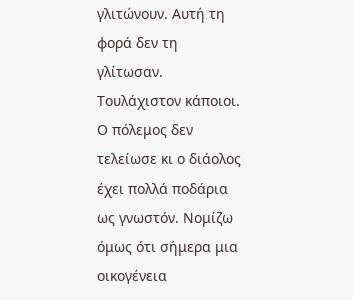γλιτώνουν. Αυτή τη φορά δεν τη γλίτωσαν. Τουλάχιστον κάποιοι.
Ο πόλεμος δεν τελείωσε κι ο διάολος έχει πολλά ποδάρια ως γνωστόν. Νομίζω όμως ότι σήμερα μια οικογένεια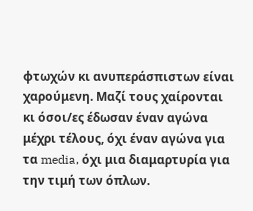φτωχών κι ανυπεράσπιστων είναι χαρούμενη. Μαζί τους χαίρονται κι όσοι/ες έδωσαν έναν αγώνα μέχρι τέλους, όχι έναν αγώνα για τα media, όχι μια διαμαρτυρία για την τιμή των όπλων.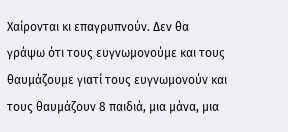Χαίρονται κι επαγρυπνούν. Δεν θα γράψω ότι τους ευγνωμονούμε και τους θαυμάζουμε γιατί τους ευγνωμονούν και τους θαυμάζουν 8 παιδιά, μια μάνα, μια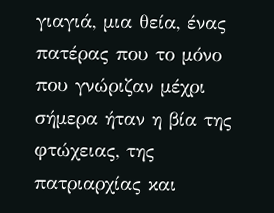γιαγιά, μια θεία, ένας πατέρας που το μόνο που γνώριζαν μέχρι σήμερα ήταν η βία της φτώχειας, της πατριαρχίας και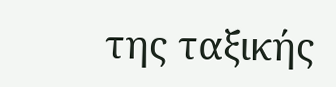της ταξικής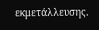εκμετάλλευσης.